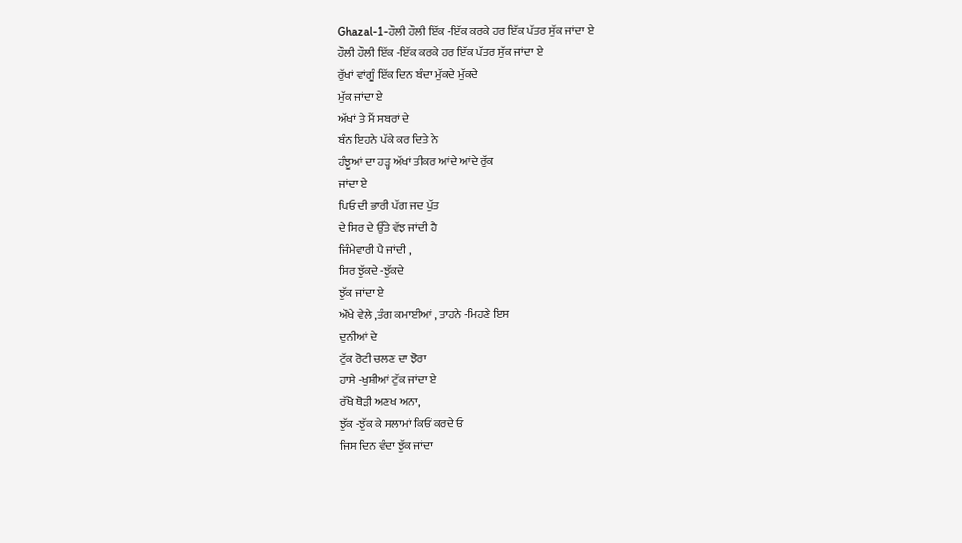Ghazal-1-ਹੌਲੀ ਹੌਲੀ ਇੱਕ -ਇੱਕ ਕਰਕੇ ਹਰ ਇੱਕ ਪੱਤਰ ਸੁੱਕ ਜਾਂਦਾ ਏ
ਹੌਲੀ ਹੌਲੀ ਇੱਕ -ਇੱਕ ਕਰਕੇ ਹਰ ਇੱਕ ਪੱਤਰ ਸੁੱਕ ਜਾਂਦਾ ਏ
ਰੁੱਖਾਂ ਵਾਂਗੂੰ ਇੱਕ ਦਿਨ ਬੰਦਾ ਮੁੱਕਦੇ ਮੁੱਕਦੇ
ਮੁੱਕ ਜਾਂਦਾ ਏ
ਅੱਖਾਂ ਤੇ ਮੈਂ ਸਬਰਾਂ ਦੇ
ਬੰਨ ਇਹਨੇ ਪੱਕੇ ਕਰ ਦਿਤੇ ਨੇ
ਹੰਝੂਆਂ ਦਾ ਹੜ੍ਹ ਅੱਖਾਂ ਤੀਕਰ ਆਂਦੇ ਆਂਦੇ ਰੁੱਕ
ਜਾਂਦਾ ਏ
ਪਿਓ ਦੀ ਭਾਰੀ ਪੱਗ ਜਦ ਪੁੱਤ
ਦੇ ਸਿਰ ਦੇ ਉੱਤੇ ਵੱਝ ਜਾਂਦੀ ਹੈ
ਜਿੰਮੇਵਾਰੀ ਪੈ ਜਾਂਦੀ ,
ਸਿਰ ਝੁੱਕਦੇ -ਝੁੱਕਦੇ
ਝੁੱਕ ਜਾਂਦਾ ਏ
ਔਖੇ ਵੇਲੇ ,ਤੰਗ ਕਮਾਈਆਂ , ਤਾਹਨੇ -ਮਿਹਣੇ ਇਸ
ਦੁਨੀਆਂ ਦੇ
ਟੁੱਕ ਰੋਟੀ ਚਲਣ ਦਾ ਝੋਰਾ
ਹਾਸੇ -ਖੁਸ਼ੀਆਂ ਟੁੱਕ ਜਾਂਦਾ ਏ
ਰੱਖੋ ਥੋੜੀ ਅਣਖ ਅਨਾ,
ਝੁੱਕ -ਝੁੱਕ ਕੇ ਸਲਾਮਾਂ ਕਿਓਂ ਕਰਦੇ ਓ
ਜਿਸ ਦਿਨ ਵੰਦਾ ਝੁੱਕ ਜਾਂਦਾ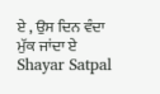ਏ , ਉਸ ਦਿਨ ਵੰਦਾ ਮੁੱਕ ਜਾਂਦਾ ਏ
Shayar Satpal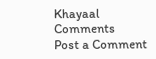Khayaal
Comments
Post a Comment